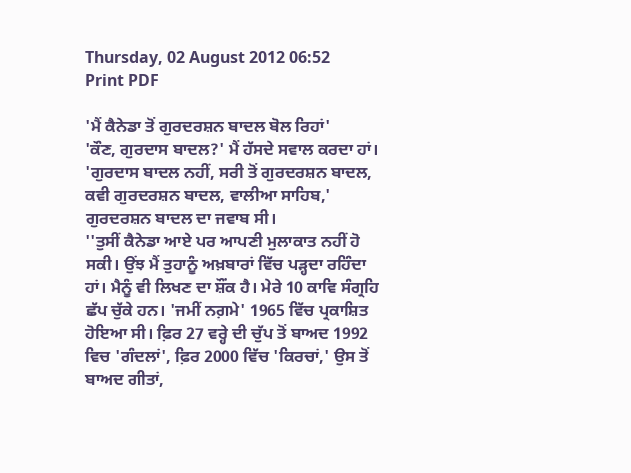Thursday, 02 August 2012 06:52
Print PDF

'ਮੈਂ ਕੈਨੇਡਾ ਤੋਂ ਗੁਰਦਰਸ਼ਨ ਬਾਦਲ ਬੋਲ ਰਿਹਾਂ'
'ਕੌਣ, ਗੁਰਦਾਸ ਬਾਦਲ?' ਮੈਂ ਹੱਸਦੇ ਸਵਾਲ ਕਰਦਾ ਹਾਂ।
'ਗੁਰਦਾਸ ਬਾਦਲ ਨਹੀਂ, ਸਰੀ ਤੋਂ ਗੁਰਦਰਸ਼ਨ ਬਾਦਲ, ਕਵੀ ਗੁਰਦਰਸ਼ਨ ਬਾਦਲ, ਵਾਲੀਆ ਸਾਹਿਬ,' ਗੁਰਦਰਸ਼ਨ ਬਾਦਲ ਦਾ ਜਵਾਬ ਸੀ।
''ਤੁਸੀਂ ਕੈਨੇਡਾ ਆਏ ਪਰ ਆਪਣੀ ਮੁਲਾਕਾਤ ਨਹੀਂ ਹੋ ਸਕੀ। ਉਂਝ ਮੈਂ ਤੁਹਾਨੂੰ ਅਖ਼ਬਾਰਾਂ ਵਿੱਚ ਪੜ੍ਹਦਾ ਰਹਿੰਦਾ ਹਾਂ। ਮੈਨੂੰ ਵੀ ਲਿਖਣ ਦਾ ਸ਼ੌਂਕ ਹੈ। ਮੇਰੇ 10 ਕਾਵਿ ਸੰਗ੍ਰਹਿ ਛੱਪ ਚੁੱਕੇ ਹਨ। 'ਜਮੀਂ ਨਗ਼ਮੇ' 1965 ਵਿੱਚ ਪ੍ਰਕਾਸ਼ਿਤ ਹੋਇਆ ਸੀ। ਫ਼ਿਰ 27 ਵਰ੍ਹੇ ਦੀ ਚੁੱਪ ਤੋਂ ਬਾਅਦ 1992 ਵਿਚ 'ਗੰਦਲਾਂ', ਫ਼ਿਰ 2000 ਵਿੱਚ 'ਕਿਰਚਾਂ,' ਉਸ ਤੋਂ ਬਾਅਦ ਗੀਤਾਂ,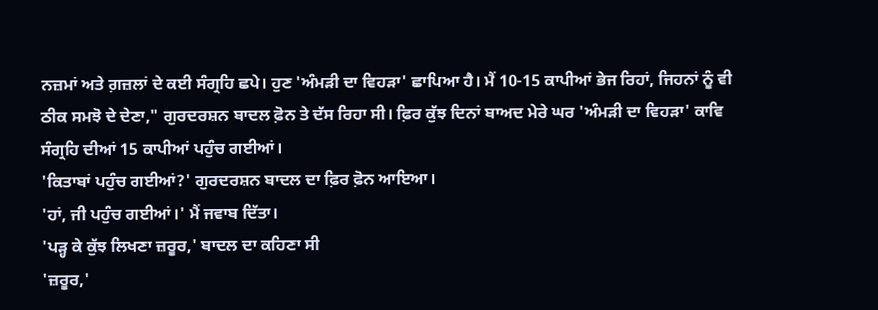ਨਜ਼ਮਾਂ ਅਤੇ ਗ਼ਜ਼ਲਾਂ ਦੇ ਕਈ ਸੰਗ੍ਰਹਿ ਛਪੇ। ਹੁਣ 'ਅੰਮੜੀ ਦਾ ਵਿਹੜਾ' ਛਾਪਿਆ ਹੈ। ਮੈਂ 10-15 ਕਾਪੀਆਂ ਭੇਜ ਰਿਹਾਂ, ਜਿਹਨਾਂ ਨੂੰ ਵੀ ਠੀਕ ਸਮਝੋ ਦੇ ਦੇਣਾ," ਗੁਰਦਰਸ਼ਨ ਬਾਦਲ ਫ਼ੋਨ ਤੇ ਦੱਸ ਰਿਹਾ ਸੀ। ਫ਼ਿਰ ਕੁੱਝ ਦਿਨਾਂ ਬਾਅਦ ਮੇਰੇ ਘਰ 'ਅੰਮੜੀ ਦਾ ਵਿਹੜਾ' ਕਾਵਿ ਸੰਗ੍ਰਹਿ ਦੀਆਂ 15 ਕਾਪੀਆਂ ਪਹੁੰਚ ਗਈਆਂ।
'ਕਿਤਾਬਾਂ ਪਹੁੰਚ ਗਈਆਂ?' ਗੁਰਦਰਸ਼ਨ ਬਾਦਲ ਦਾ ਫ਼ਿਰ ਫ਼ੋਨ ਆਇਆ।
'ਹਾਂ, ਜੀ ਪਹੁੰਚ ਗਈਆਂ।' ਮੈਂ ਜਵਾਬ ਦਿੱਤਾ।
'ਪੜ੍ਹ ਕੇ ਕੁੱਝ ਲਿਖਣਾ ਜ਼ਰੂਰ,' ਬਾਦਲ ਦਾ ਕਹਿਣਾ ਸੀ
'ਜ਼ਰੂਰ,'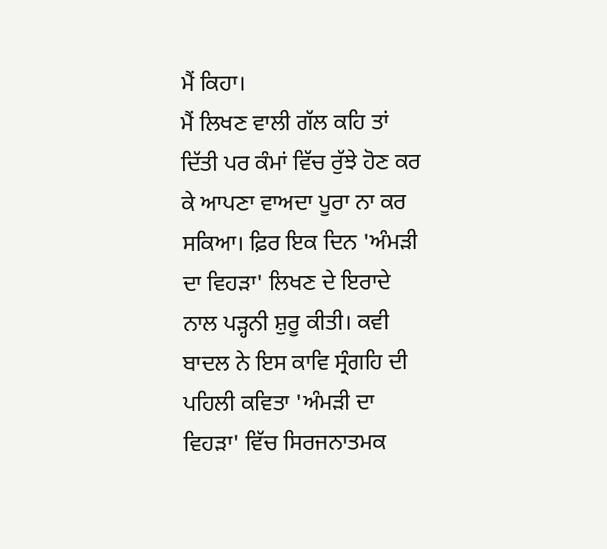ਮੈਂ ਕਿਹਾ।
ਮੈਂ ਲਿਖਣ ਵਾਲੀ ਗੱਲ ਕਹਿ ਤਾਂ ਦਿੱਤੀ ਪਰ ਕੰਮਾਂ ਵਿੱਚ ਰੁੱਝੇ ਹੋਣ ਕਰ ਕੇ ਆਪਣਾ ਵਾਅਦਾ ਪੂਰਾ ਨਾ ਕਰ ਸਕਿਆ। ਫ਼ਿਰ ਇਕ ਦਿਨ 'ਅੰਮੜੀ ਦਾ ਵਿਹੜਾ' ਲਿਖਣ ਦੇ ਇਰਾਦੇ ਨਾਲ ਪੜ੍ਹਨੀ ਸ਼ੁਰੂ ਕੀਤੀ। ਕਵੀ ਬਾਦਲ ਨੇ ਇਸ ਕਾਵਿ ਸ੍ਰੰਗਹਿ ਦੀ ਪਹਿਲੀ ਕਵਿਤਾ 'ਅੰਮੜੀ ਦਾ ਵਿਹੜਾ' ਵਿੱਚ ਸਿਰਜਨਾਤਮਕ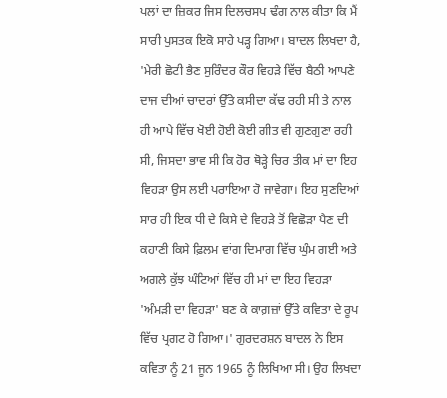ਪਲਾਂ ਦਾ ਜ਼ਿਕਰ ਜਿਸ ਦਿਲਚਸਪ ਢੰਗ ਨਾਲ ਕੀਤਾ ਕਿ ਮੈਂ ਸਾਰੀ ਪੁਸਤਕ ਇਕੋ ਸਾਹੇ ਪੜ੍ਹ ਗਿਆ। ਬਾਦਲ ਲਿਖਦਾ ਹੈ, 'ਮੇਰੀ ਛੋਟੀ ਭੈਣ ਸੁਰਿੰਦਰ ਕੌਰ ਵਿਹੜੇ ਵਿੱਚ ਬੈਠੀ ਆਪਣੇ ਦਾਜ ਦੀਆਂ ਚਾਦਰਾਂ ਉੱਤੇ ਕਸੀਦਾ ਕੱਢ ਰਹੀ ਸੀ ਤੇ ਨਾਲ ਹੀ ਆਪੇ ਵਿੱਚ ਖੋਈ ਹੋਈ ਕੋਈ ਗੀਤ ਵੀ ਗੁਣਗੁਣਾ ਰਹੀ ਸੀ, ਜਿਸਦਾ ਭਾਵ ਸੀ ਕਿ ਹੋਰ ਥੋੜ੍ਹੇ ਚਿਰ ਤੀਕ ਮਾਂ ਦਾ ਇਹ ਵਿਹੜਾ ਉਸ ਲਈ ਪਰਾਇਆ ਹੋ ਜਾਵੇਗਾ। ਇਹ ਸੁਣਦਿਆਂ ਸਾਰ ਹੀ ਇਕ ਧੀ ਦੇ ਕਿਸੇ ਦੇ ਵਿਹੜੇ ਤੋਂ ਵਿਛੋੜਾ ਪੈਣ ਦੀ ਕਹਾਣੀ ਕਿਸੇ ਫ਼ਿਲਮ ਵਾਂਗ ਦਿਮਾਗ ਵਿੱਚ ਘੁੰਮ ਗਈ ਅਤੇ ਅਗਲੇ ਕੁੱਝ ਘੰਟਿਆਂ ਵਿੱਚ ਹੀ ਮਾਂ ਦਾ ਇਹ ਵਿਹੜਾ 'ਅੰਮੜੀ ਦਾ ਵਿਹੜਾ' ਬਣ ਕੇ ਕਾਗ਼ਜ਼ਾਂ ਉੱਤੇ ਕਵਿਤਾ ਦੇ ਰੂਪ ਵਿੱਚ ਪ੍ਰਗਟ ਹੋ ਗਿਆ।' ਗੁਰਦਰਸ਼ਨ ਬਾਦਲ ਨੇ ਇਸ ਕਵਿਤਾ ਨੂੰ 21 ਜੂਨ 1965 ਨੂੰ ਲਿਖਿਆ ਸੀ। ਉਹ ਲਿਖਦਾ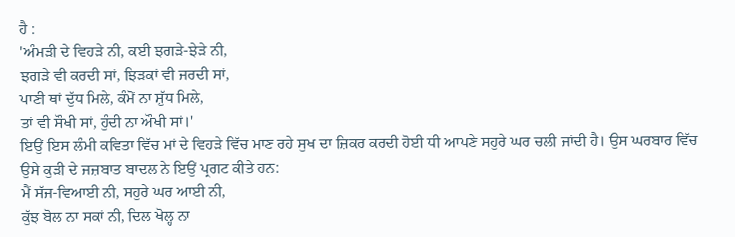ਹੈ :
'ਅੰਮੜੀ ਦੇ ਵਿਹੜੇ ਨੀ, ਕਈ ਝਗੜੇ-ਝੇੜੇ ਨੀ,
ਝਗੜੇ ਵੀ ਕਰਦੀ ਸਾਂ, ਝਿੜਕਾਂ ਵੀ ਜਰਦੀ ਸਾਂ,
ਪਾਣੀ ਥਾਂ ਦੁੱਧ ਮਿਲੇ, ਕੰਮੋਂ ਨਾ ਸ਼ੁੱਧ ਮਿਲੇ,
ਤਾਂ ਵੀ ਸੌਖੀ ਸਾਂ, ਹੁੰਦੀ ਨਾ ਔਖੀ ਸਾਂ।'
ਇਉਂ ਇਸ ਲੰਮੀ ਕਵਿਤਾ ਵਿੱਚ ਮਾਂ ਦੇ ਵਿਹੜੇ ਵਿੱਚ ਮਾਣ ਰਹੇ ਸੁਖ ਦਾ ਜ਼ਿਕਰ ਕਰਦੀ ਹੋਈ ਧੀ ਆਪਣੇ ਸਹੁਰੇ ਘਰ ਚਲੀ ਜਾਂਦੀ ਹੈ। ਉਸ ਘਰਬਾਰ ਵਿੱਚ ਉਸੇ ਕੁੜੀ ਦੇ ਜਜ਼ਬਾਤ ਬਾਦਲ ਨੇ ਇਉਂ ਪ੍ਰਗਟ ਕੀਤੇ ਹਨ:
ਮੈਂ ਸੱਜ-ਵਿਆਈ ਨੀ, ਸਹੁਰੇ ਘਰ ਆਈ ਨੀ,
ਕੁੱਝ ਬੋਲ ਨਾ ਸਕਾਂ ਨੀ, ਦਿਲ ਖੋਲ੍ਹ ਨਾ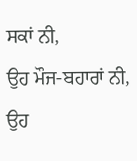ਸਕਾਂ ਨੀ,
ਉਹ ਮੌਜ-ਬਹਾਰਾਂ ਨੀ, ਉਹ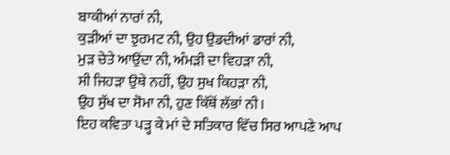ਬਾਕੀਆਂ ਨਾਰਾਂ ਨੀ,
ਕੁੜੀਆਂ ਦਾ ਝੁਰਮਟ ਨੀ, ਉਹ ਉਡਦੀਆਂ ਡਾਰਾਂ ਨੀ,
ਮੁੜ ਚੇਤੇ ਆਉਂਦਾ ਨੀ, ਅੰਮੜੀ ਦਾ ਵਿਹੜਾ ਨੀ,
ਸੀ ਜਿਹੜਾ ਉਥੇ ਨਹੀਂ, ਉਹ ਸੁਖ ਕਿਹੜਾ ਨੀ,
ਉਹ ਸੁੱਖ ਦਾ ਸੋਮਾ ਨੀ, ਹੁਣ ਕਿੱਥੋਂ ਲੱਭਾਂ ਨੀ।
ਇਹ ਕਵਿਤਾ ਪੜ੍ਹ ਕੇ ਮਾਂ ਦੇ ਸਤਿਕਾਰ ਵਿੱਚ ਸਿਰ ਆਪਣੇ ਆਪ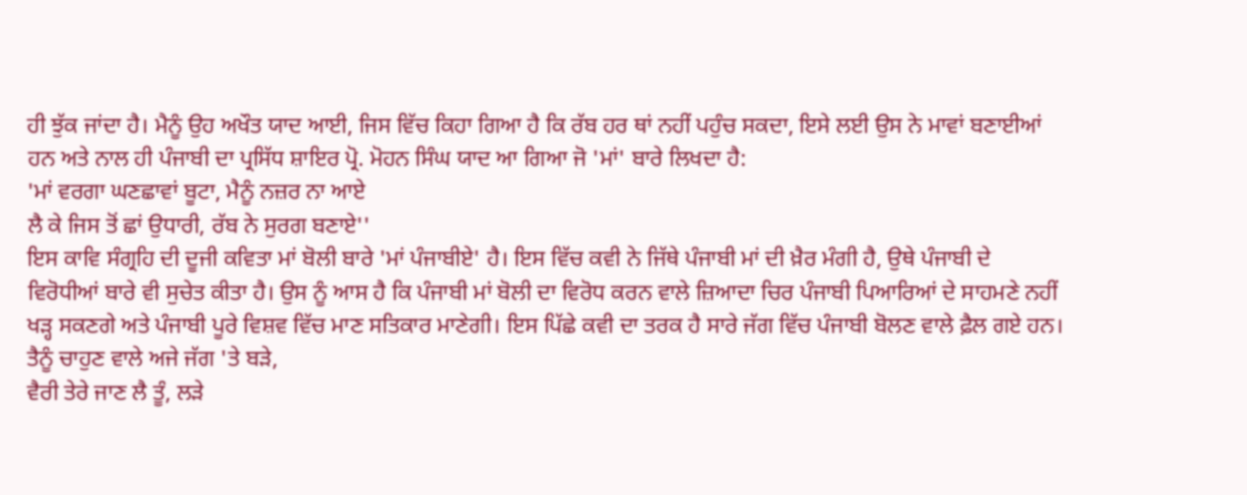ਹੀ ਝੁੱਕ ਜਾਂਦਾ ਹੈ। ਮੈਨੂੰ ਉਹ ਅਖੌਤ ਯਾਦ ਆਈ, ਜਿਸ ਵਿੱਚ ਕਿਹਾ ਗਿਆ ਹੈ ਕਿ ਰੱਬ ਹਰ ਥਾਂ ਨਹੀਂ ਪਹੁੰਚ ਸਕਦਾ, ਇਸੇ ਲਈ ਉਸ ਨੇ ਮਾਵਾਂ ਬਣਾਈਆਂ ਹਨ ਅਤੇ ਨਾਲ ਹੀ ਪੰਜਾਬੀ ਦਾ ਪ੍ਰਸਿੱਧ ਸ਼ਾਇਰ ਪ੍ਰੋ. ਮੋਹਨ ਸਿੰਘ ਯਾਦ ਆ ਗਿਆ ਜੋ 'ਮਾਂ' ਬਾਰੇ ਲਿਖਦਾ ਹੈ:
'ਮਾਂ ਵਰਗਾ ਘਣਛਾਵਾਂ ਬੂਟਾ, ਮੈਨੂੰ ਨਜ਼ਰ ਨਾ ਆਏ
ਲੈ ਕੇ ਜਿਸ ਤੋਂ ਛਾਂ ਉਧਾਰੀ, ਰੱਬ ਨੇ ਸੁਰਗ ਬਣਾਏ''
ਇਸ ਕਾਵਿ ਸੰਗ੍ਰਹਿ ਦੀ ਦੂਜੀ ਕਵਿਤਾ ਮਾਂ ਬੋਲੀ ਬਾਰੇ 'ਮਾਂ ਪੰਜਾਬੀਏ' ਹੈ। ਇਸ ਵਿੱਚ ਕਵੀ ਨੇ ਜਿੱਥੇ ਪੰਜਾਬੀ ਮਾਂ ਦੀ ਖ਼ੈਰ ਮੰਗੀ ਹੈ, ਉਥੇ ਪੰਜਾਬੀ ਦੇ ਵਿਰੋਧੀਆਂ ਬਾਰੇ ਵੀ ਸੁਚੇਤ ਕੀਤਾ ਹੈ। ਉਸ ਨੂੰ ਆਸ ਹੈ ਕਿ ਪੰਜਾਬੀ ਮਾਂ ਬੋਲੀ ਦਾ ਵਿਰੋਧ ਕਰਨ ਵਾਲੇ ਜ਼ਿਆਦਾ ਚਿਰ ਪੰਜਾਬੀ ਪਿਆਰਿਆਂ ਦੇ ਸਾਹਮਣੇ ਨਹੀਂ ਖੜ੍ਹ ਸਕਣਗੇ ਅਤੇ ਪੰਜਾਬੀ ਪੂਰੇ ਵਿਸ਼ਵ ਵਿੱਚ ਮਾਣ ਸਤਿਕਾਰ ਮਾਣੇਗੀ। ਇਸ ਪਿੱਛੇ ਕਵੀ ਦਾ ਤਰਕ ਹੈ ਸਾਰੇ ਜੱਗ ਵਿੱਚ ਪੰਜਾਬੀ ਬੋਲਣ ਵਾਲੇ ਫ਼ੈਲ ਗਏ ਹਨ।
ਤੈਨੂੰ ਚਾਹੁਣ ਵਾਲੇ ਅਜੇ ਜੱਗ 'ਤੇ ਬੜੇ,
ਵੈਰੀ ਤੇਰੇ ਜਾਣ ਲੈ ਤੂੰ, ਲੜੇ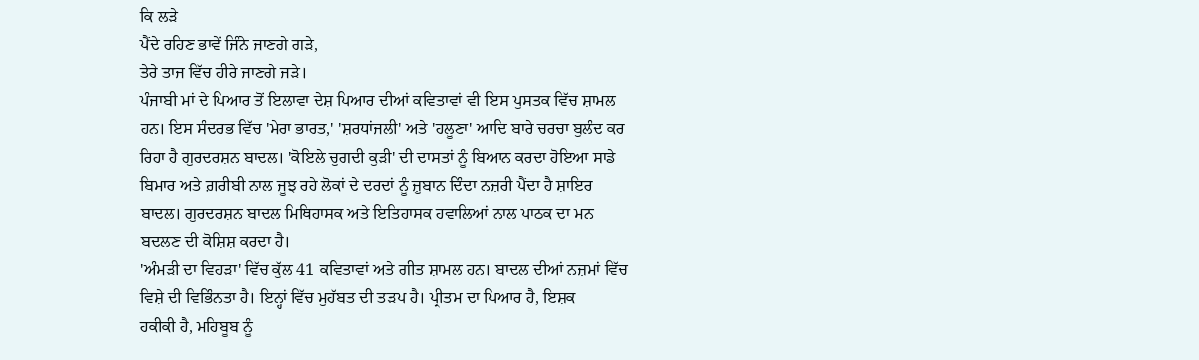ਕਿ ਲੜੇ
ਪੈਂਦੇ ਰਹਿਣ ਭਾਵੇਂ ਜਿੰਨੇ ਜਾਣਗੇ ਗੜੇ,
ਤੇਰੇ ਤਾਜ ਵਿੱਚ ਹੀਰੇ ਜਾਣਗੇ ਜੜੇ।
ਪੰਜਾਬੀ ਮਾਂ ਦੇ ਪਿਆਰ ਤੋਂ ਇਲਾਵਾ ਦੇਸ਼ ਪਿਆਰ ਦੀਆਂ ਕਵਿਤਾਵਾਂ ਵੀ ਇਸ ਪੁਸਤਕ ਵਿੱਚ ਸ਼ਾਮਲ ਹਨ। ਇਸ ਸੰਦਰਭ ਵਿੱਚ 'ਮੇਰਾ ਭਾਰਤ,' 'ਸ਼ਰਧਾਂਜਲੀ' ਅਤੇ 'ਹਲੂਣਾ' ਆਦਿ ਬਾਰੇ ਚਰਚਾ ਬੁਲੰਦ ਕਰ ਰਿਹਾ ਹੈ ਗੁਰਦਰਸ਼ਨ ਬਾਦਲ। 'ਕੋਇਲੇ ਚੁਗਦੀ ਕੁੜੀ' ਦੀ ਦਾਸਤਾਂ ਨੂੰ ਬਿਆਨ ਕਰਦਾ ਹੋਇਆ ਸਾਡੇ ਬਿਮਾਰ ਅਤੇ ਗ਼ਰੀਬੀ ਨਾਲ ਜੂਝ ਰਹੇ ਲੋਕਾਂ ਦੇ ਦਰਦਾਂ ਨੂੰ ਜ਼ੁਬਾਨ ਦਿੰਦਾ ਨਜ਼ਰੀ ਪੈਂਦਾ ਹੈ ਸ਼ਾਇਰ ਬਾਦਲ। ਗੁਰਦਰਸ਼ਨ ਬਾਦਲ ਮਿਥਿਹਾਸਕ ਅਤੇ ਇਤਿਹਾਸਕ ਹਵਾਲਿਆਂ ਨਾਲ ਪਾਠਕ ਦਾ ਮਨ ਬਦਲਣ ਦੀ ਕੋਸ਼ਿਸ਼ ਕਰਦਾ ਹੈ।
'ਅੰਮੜੀ ਦਾ ਵਿਹੜਾ' ਵਿੱਚ ਕੁੱਲ 41 ਕਵਿਤਾਵਾਂ ਅਤੇ ਗੀਤ ਸ਼ਾਮਲ ਹਨ। ਬਾਦਲ ਦੀਆਂ ਨਜ਼ਮਾਂ ਵਿੱਚ ਵਿਸ਼ੇ ਦੀ ਵਿਭਿੰਨਤਾ ਹੈ। ਇਨ੍ਹਾਂ ਵਿੱਚ ਮੁਹੱਬਤ ਦੀ ਤੜਪ ਹੈ। ਪ੍ਰੀਤਮ ਦਾ ਪਿਆਰ ਹੈ, ਇਸ਼ਕ
ਹਕੀਕੀ ਹੈ, ਮਹਿਬੂਬ ਨੂੰ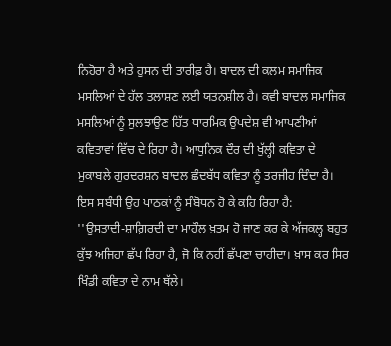ਨਿਹੋਰਾ ਹੈ ਅਤੇ ਹੁਸਨ ਦੀ ਤਾਰੀਫ਼ ਹੈ। ਬਾਦਲ ਦੀ ਕਲਮ ਸਮਾਜਿਕ ਮਸਲਿਆਂ ਦੇ ਹੱਲ ਤਲਾਸ਼ਣ ਲਈ ਯਤਨਸ਼ੀਲ ਹੈ। ਕਵੀ ਬਾਦਲ ਸਮਾਜਿਕ ਮਸਲਿਆਂ ਨੂੰ ਸੁਲਝਾਉਣ ਹਿੱਤ ਧਾਰਮਿਕ ਉਪਦੇਸ਼ ਵੀ ਆਪਣੀਆਂ ਕਵਿਤਾਵਾਂ ਵਿੱਚ ਦੇ ਰਿਹਾ ਹੈ। ਆਧੁਨਿਕ ਦੌਰ ਦੀ ਖੁੱਲ੍ਹੀ ਕਵਿਤਾ ਦੇ ਮੁਕਾਬਲੇ ਗੁਰਦਰਸ਼ਨ ਬਾਦਲ ਛੰਦਬੱਧ ਕਵਿਤਾ ਨੂੰ ਤਰਜੀਹ ਦਿੰਦਾ ਹੈ। ਇਸ ਸਬੰਧੀ ਉਹ ਪਾਠਕਾਂ ਨੂੰ ਸੰਬੋਧਨ ਹੋ ਕੇ ਕਹਿ ਰਿਹਾ ਹੈ:
''ਉਸਤਾਦੀ-ਸ਼ਾਗ਼ਿਰਦੀ ਦਾ ਮਾਹੌਲ ਖ਼ਤਮ ਹੋ ਜਾਣ ਕਰ ਕੇ ਅੱਜਕਲ੍ਹ ਬਹੁਤ ਕੁੱਝ ਅਜਿਹਾ ਛੱਪ ਰਿਹਾ ਹੈ, ਜੋ ਕਿ ਨਹੀਂ ਛੱਪਣਾ ਚਾਹੀਦਾ। ਖ਼ਾਸ ਕਰ ਸਿਰ ਖਿੰਡੀ ਕਵਿਤਾ ਦੇ ਨਾਮ ਥੱਲੇ।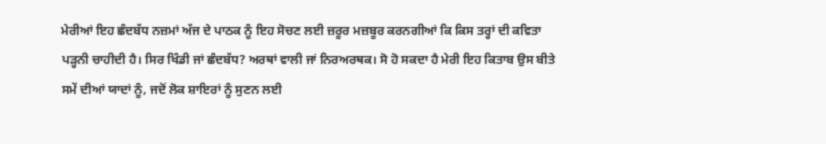ਮੇਰੀਆਂ ਇਹ ਛੰਦਬੱਧ ਨਜ਼ਮਾਂ ਅੱਜ ਦੇ ਪਾਠਕ ਨੂੰ ਇਹ ਸੋਚਣ ਲਈ ਜ਼ਰੂਰ ਮਜ਼ਬੂਰ ਕਰਨਗੀਆਂ ਕਿ ਕਿਸ ਤਰ੍ਹਾਂ ਦੀ ਕਵਿਤਾ ਪੜ੍ਹਨੀ ਚਾਹੀਦੀ ਹੈ। ਸਿਰ ਖਿੰਡੀ ਜਾਂ ਛੰਦਬੱਧ? ਅਰਥਾਂ ਵਾਲੀ ਜਾਂ ਨਿਰਅਰਥਕ। ਸੋ ਹੋ ਸਕਦਾ ਹੈ ਮੇਰੀ ਇਹ ਕਿਤਾਬ ਉਸ ਬੀਤੇ ਸਮੇਂ ਦੀਆਂ ਯਾਦਾਂ ਨੂੰ, ਜਦੋਂ ਲੋਕ ਸ਼ਾਇਰਾਂ ਨੂੰ ਸੁਣਨ ਲਈ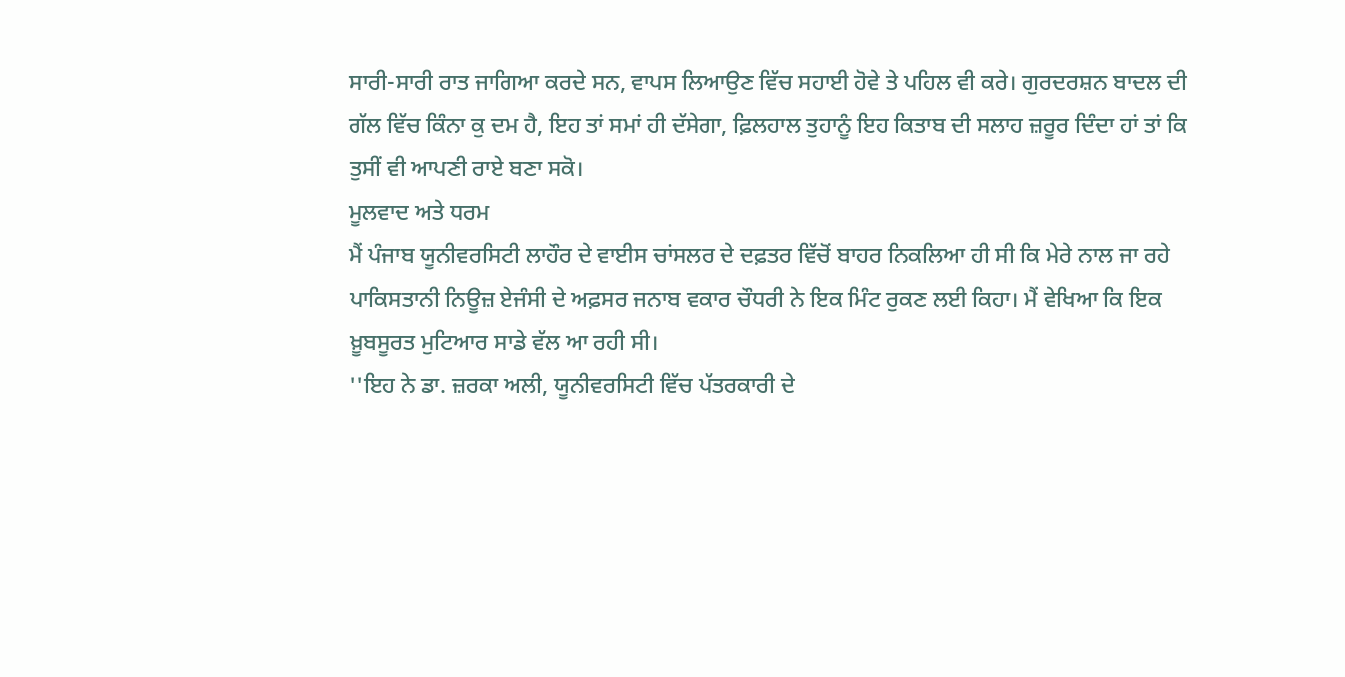ਸਾਰੀ-ਸਾਰੀ ਰਾਤ ਜਾਗਿਆ ਕਰਦੇ ਸਨ, ਵਾਪਸ ਲਿਆਉਣ ਵਿੱਚ ਸਹਾਈ ਹੋਵੇ ਤੇ ਪਹਿਲ ਵੀ ਕਰੇ। ਗੁਰਦਰਸ਼ਨ ਬਾਦਲ ਦੀ ਗੱਲ ਵਿੱਚ ਕਿੰਨਾ ਕੁ ਦਮ ਹੈ, ਇਹ ਤਾਂ ਸਮਾਂ ਹੀ ਦੱਸੇਗਾ, ਫ਼ਿਲਹਾਲ ਤੁਹਾਨੂੰ ਇਹ ਕਿਤਾਬ ਦੀ ਸਲਾਹ ਜ਼ਰੂਰ ਦਿੰਦਾ ਹਾਂ ਤਾਂ ਕਿ ਤੁਸੀਂ ਵੀ ਆਪਣੀ ਰਾਏ ਬਣਾ ਸਕੋ।
ਮੂਲਵਾਦ ਅਤੇ ਧਰਮ
ਮੈਂ ਪੰਜਾਬ ਯੂਨੀਵਰਸਿਟੀ ਲਾਹੌਰ ਦੇ ਵਾਈਸ ਚਾਂਸਲਰ ਦੇ ਦਫ਼ਤਰ ਵਿੱਚੋਂ ਬਾਹਰ ਨਿਕਲਿਆ ਹੀ ਸੀ ਕਿ ਮੇਰੇ ਨਾਲ ਜਾ ਰਹੇ ਪਾਕਿਸਤਾਨੀ ਨਿਊਜ਼ ਏਜੰਸੀ ਦੇ ਅਫ਼ਸਰ ਜਨਾਬ ਵਕਾਰ ਚੌਧਰੀ ਨੇ ਇਕ ਮਿੰਟ ਰੁਕਣ ਲਈ ਕਿਹਾ। ਮੈਂ ਵੇਖਿਆ ਕਿ ਇਕ ਖ਼ੂਬਸੂਰਤ ਮੁਟਿਆਰ ਸਾਡੇ ਵੱਲ ਆ ਰਹੀ ਸੀ।
''ਇਹ ਨੇ ਡਾ. ਜ਼ਰਕਾ ਅਲੀ, ਯੂਨੀਵਰਸਿਟੀ ਵਿੱਚ ਪੱਤਰਕਾਰੀ ਦੇ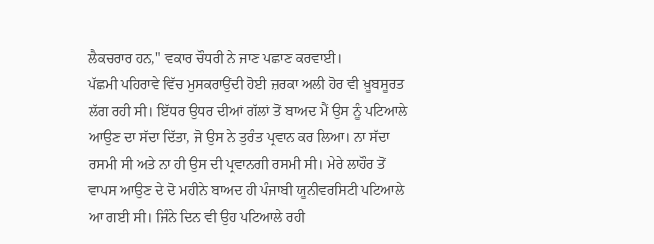ਲੈਕਚਰਾਰ ਹਨ," ਵਕਾਰ ਚੌਧਰੀ ਨੇ ਜਾਣ ਪਛਾਣ ਕਰਵਾਈ।
ਪੱਛਮੀ ਪਹਿਰਾਵੇ ਵਿੱਚ ਮੁਸਕਰਾਉਂਦੀ ਹੋਈ ਜ਼ਰਕਾ ਅਲੀ ਹੋਰ ਵੀ ਖ਼ੂਬਸੂਰਤ ਲੱਗ ਰਹੀ ਸੀ। ਇੱਧਰ ਉਧਰ ਦੀਆਂ ਗੱਲਾਂ ਤੋਂ ਬਾਅਦ ਮੈਂ ਉਸ ਨੂੰ ਪਟਿਆਲੇ ਆਉਣ ਦਾ ਸੱਦਾ ਦਿੱਤਾ, ਜੋ ਉਸ ਨੇ ਤੁਰੰਤ ਪ੍ਰਵਾਨ ਕਰ ਲਿਆ। ਨਾ ਸੱਦਾ ਰਸਮੀ ਸੀ ਅਤੇ ਨਾ ਹੀ ਉਸ ਦੀ ਪ੍ਰਵਾਨਗੀ ਰਸਮੀ ਸੀ। ਮੇਰੇ ਲਾਹੌਰ ਤੋਂ ਵਾਪਸ ਆਉਣ ਦੇ ਦੋ ਮਹੀਨੇ ਬਾਅਦ ਹੀ ਪੰਜਾਬੀ ਯੂਨੀਵਰਸਿਟੀ ਪਟਿਆਲੇ ਆ ਗਈ ਸੀ। ਜਿੰਨੇ ਦਿਨ ਵੀ ਉਹ ਪਟਿਆਲੇ ਰਹੀ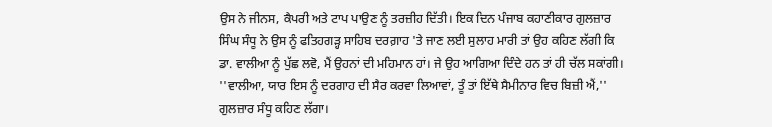ਉਸ ਨੇ ਜੀਨਸ, ਕੈਪਰੀ ਅਤੇ ਟਾਪ ਪਾਉਣ ਨੂੰ ਤਰਜ਼ੀਹ ਦਿੱਤੀ। ਇਕ ਦਿਨ ਪੰਜਾਬ ਕਹਾਣੀਕਾਰ ਗੁਲਜ਼ਾਰ ਸਿੰਘ ਸੰਧੂ ਨੇ ਉਸ ਨੂੰ ਫਤਿਹਗੜ੍ਹ ਸਾਹਿਬ ਦਰਗ਼ਾਹ 'ਤੇ ਜਾਣ ਲਈ ਸੁਲਾਹ ਮਾਰੀ ਤਾਂ ਉਹ ਕਹਿਣ ਲੱਗੀ ਕਿ ਡਾ. ਵਾਲੀਆ ਨੂੰ ਪੁੱਛ ਲਵੋ, ਮੈਂ ਉਹਨਾਂ ਦੀ ਮਹਿਮਾਨ ਹਾਂ। ਜੇ ਉਹ ਆਗਿਆ ਦਿੰਦੇ ਹਨ ਤਾਂ ਹੀ ਚੱਲ ਸਕਾਂਗੀ।
''ਵਾਲੀਆ, ਯਾਰ ਇਸ ਨੂੰ ਦਰਗਾਹ ਦੀ ਸੈਰ ਕਰਵਾ ਲਿਆਵਾਂ, ਤੂੰ ਤਾਂ ਇੱਥੇ ਸੈਮੀਨਾਰ ਵਿਚ ਬਿਜ਼ੀ ਐਂ,'' ਗੁਲਜ਼ਾਰ ਸੰਧੂ ਕਹਿਣ ਲੱਗਾ।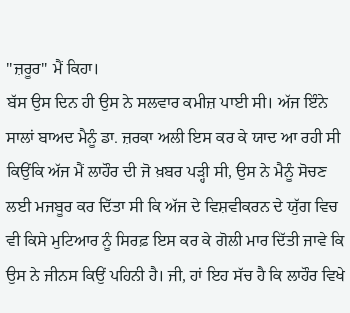''ਜ਼ਰੂਰ" ਮੈਂ ਕਿਹਾ।
ਬੱਸ ਉਸ ਦਿਨ ਹੀ ਉਸ ਨੇ ਸਲਵਾਰ ਕਮੀਜ਼ ਪਾਈ ਸੀ। ਅੱਜ ਇੰਨੇ ਸਾਲਾਂ ਬਾਅਦ ਮੈਨੂੰ ਡਾ. ਜ਼ਰਕਾ ਅਲੀ ਇਸ ਕਰ ਕੇ ਯਾਦ ਆ ਰਹੀ ਸੀ ਕਿਉਂਕਿ ਅੱਜ ਮੈਂ ਲਾਹੌਰ ਦੀ ਜੋ ਖ਼ਬਰ ਪੜ੍ਹੀ ਸੀ, ਉਸ ਨੇ ਮੈਨੂੰ ਸੋਚਣ ਲਈ ਮਜਬੂਰ ਕਰ ਦਿੱਤਾ ਸੀ ਕਿ ਅੱਜ ਦੇ ਵਿਸ਼ਵੀਕਰਨ ਦੇ ਯੁੱਗ ਵਿਚ ਵੀ ਕਿਸੇ ਮੁਟਿਆਰ ਨੂੰ ਸਿਰਫ਼ ਇਸ ਕਰ ਕੇ ਗੋਲੀ ਮਾਰ ਦਿੱਤੀ ਜਾਵੇ ਕਿ ਉਸ ਨੇ ਜੀਨਸ ਕਿਉਂ ਪਹਿਨੀ ਹੈ। ਜੀ, ਹਾਂ ਇਹ ਸੱਚ ਹੈ ਕਿ ਲਾਹੌਰ ਵਿਖੇ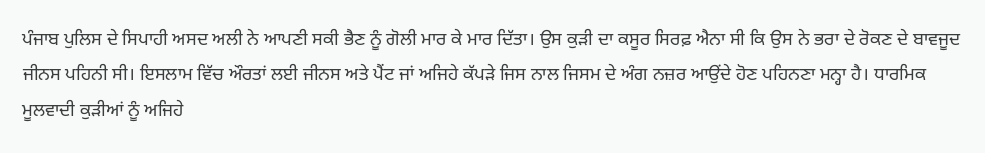ਪੰਜਾਬ ਪੁਲਿਸ ਦੇ ਸਿਪਾਹੀ ਅਸਦ ਅਲੀ ਨੇ ਆਪਣੀ ਸਕੀ ਭੈਣ ਨੂੰ ਗੋਲੀ ਮਾਰ ਕੇ ਮਾਰ ਦਿੱਤਾ। ਉਸ ਕੁੜੀ ਦਾ ਕਸੂਰ ਸਿਰਫ਼ ਐਨਾ ਸੀ ਕਿ ਉਸ ਨੇ ਭਰਾ ਦੇ ਰੋਕਣ ਦੇ ਬਾਵਜੂਦ ਜੀਨਸ ਪਹਿਨੀ ਸੀ। ਇਸਲਾਮ ਵਿੱਚ ਔਰਤਾਂ ਲਈ ਜੀਨਸ ਅਤੇ ਪੈਂਟ ਜਾਂ ਅਜਿਹੇ ਕੱਪੜੇ ਜਿਸ ਨਾਲ ਜਿਸਮ ਦੇ ਅੰਗ ਨਜ਼ਰ ਆਉਂਦੇ ਹੋਣ ਪਹਿਨਣਾ ਮਨ੍ਹਾ ਹੈ। ਧਾਰਮਿਕ ਮੂਲਵਾਦੀ ਕੁੜੀਆਂ ਨੂੰ ਅਜਿਹੇ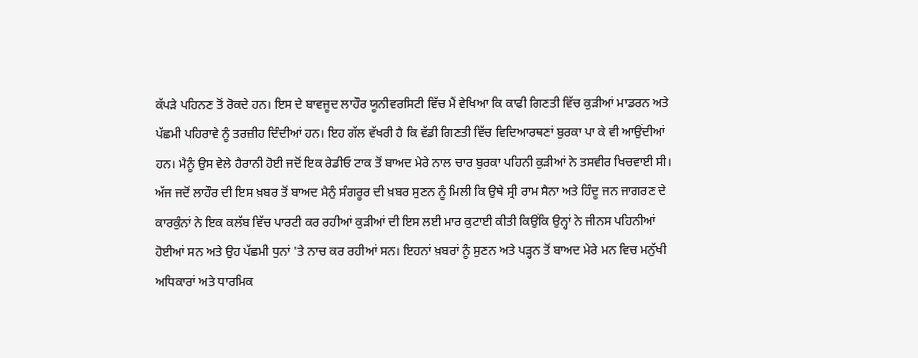ਕੱਪੜੇ ਪਹਿਨਣ ਤੋਂ ਰੋਕਦੇ ਹਨ। ਇਸ ਦੇ ਬਾਵਜੂਦ ਲਾਹੌਰ ਯੂਨੀਵਰਸਿਟੀ ਵਿੱਚ ਮੈਂ ਵੇਖਿਆ ਕਿ ਕਾਫੀ ਗਿਣਤੀ ਵਿੱਚ ਕੁੜੀਆਂ ਮਾਡਰਨ ਅਤੇ ਪੱਛਮੀ ਪਹਿਰਾਵੇ ਨੂੰ ਤਰਜ਼ੀਹ ਦਿੰਦੀਆਂ ਹਨ। ਇਹ ਗੱਲ ਵੱਖਰੀ ਹੈ ਕਿ ਵੱਡੀ ਗਿਣਤੀ ਵਿੱਚ ਵਿਦਿਆਰਥਣਾਂ ਬੁਰਕਾ ਪਾ ਕੇ ਵੀ ਆਉਂਦੀਆਂ ਹਨ। ਮੈਨੂੰ ਉਸ ਵੇਲੇ ਹੈਰਾਨੀ ਹੋਈ ਜਦੋਂ ਇਕ ਰੇਡੀਓ ਟਾਕ ਤੋਂ ਬਾਅਦ ਮੇਰੇ ਨਾਲ ਚਾਰ ਬੁਰਕਾ ਪਹਿਨੀ ਕੁੜੀਆਂ ਨੇ ਤਸਵੀਰ ਖਿਚਵਾਈ ਸੀ।
ਅੱਜ ਜਦੋਂ ਲਾਹੌਰ ਦੀ ਇਸ ਖ਼ਬਰ ਤੋਂ ਬਾਅਦ ਮੈਨੁੰ ਸੰਗਰੂਰ ਦੀ ਖ਼ਬਰ ਸੁਣਨ ਨੂੰ ਮਿਲੀ ਕਿ ਉਥੇ ਸ੍ਰੀ ਰਾਮ ਸੈਨਾ ਅਤੇ ਹਿੰਦੂ ਜਨ ਜਾਗਰਣ ਦੇ ਕਾਰਕੁੰਨਾਂ ਨੇ ਇਕ ਕਲੱਬ ਵਿੱਚ ਪਾਰਟੀ ਕਰ ਰਹੀਆਂ ਕੁੜੀਆਂ ਦੀ ਇਸ ਲਈ ਮਾਰ ਕੁਟਾਈ ਕੀਤੀ ਕਿਉਂਕਿ ਉਨ੍ਹਾਂ ਨੇ ਜੀਨਸ ਪਹਿਨੀਆਂ ਹੋਈਆਂ ਸਨ ਅਤੇ ਉਹ ਪੱਛਮੀ ਧੁਨਾਂ 'ਤੇ ਨਾਚ ਕਰ ਰਹੀਆਂ ਸਨ। ਇਹਨਾਂ ਖ਼ਬਰਾਂ ਨੂੰ ਸੁਣਨ ਅਤੇ ਪੜ੍ਹਨ ਤੋਂ ਬਾਅਦ ਮੇਰੇ ਮਨ ਵਿਚ ਮਨੁੱਖੀ ਅਧਿਕਾਰਾਂ ਅਤੇ ਧਾਰਮਿਕ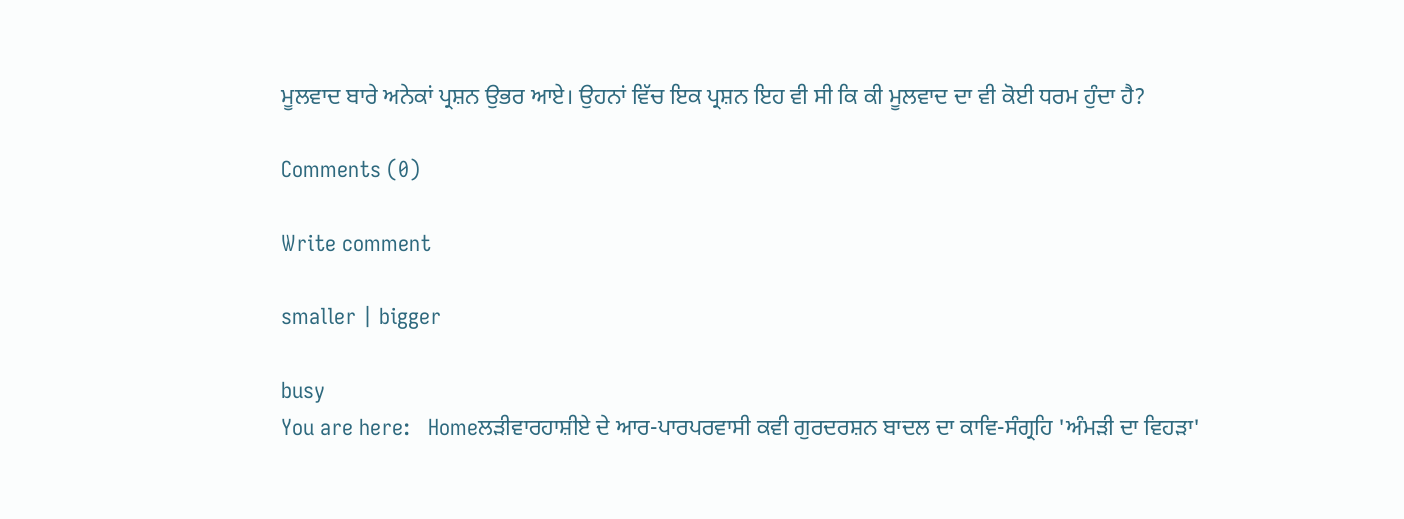ਮੂਲਵਾਦ ਬਾਰੇ ਅਨੇਕਾਂ ਪ੍ਰਸ਼ਨ ਉਭਰ ਆਏ। ਉਹਨਾਂ ਵਿੱਚ ਇਕ ਪ੍ਰਸ਼ਨ ਇਹ ਵੀ ਸੀ ਕਿ ਕੀ ਮੂਲਵਾਦ ਦਾ ਵੀ ਕੋਈ ਧਰਮ ਹੁੰਦਾ ਹੈ?

Comments (0)

Write comment

smaller | bigger

busy
You are here:   Homeਲੜੀਵਾਰਹਾਸ਼ੀਏ ਦੇ ਆਰ-ਪਾਰਪਰਵਾਸੀ ਕਵੀ ਗੁਰਦਰਸ਼ਨ ਬਾਦਲ ਦਾ ਕਾਵਿ-ਸੰਗ੍ਰਹਿ 'ਅੰਮੜੀ ਦਾ ਵਿਹੜਾ'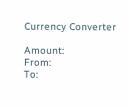Currency Converter

Amount:
From:
To: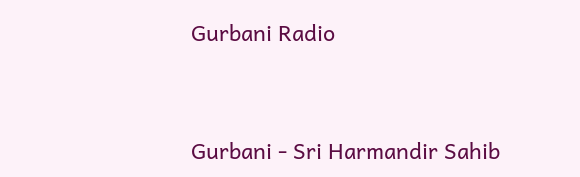Gurbani Radio


Gurbani - Sri Harmandir Sahib